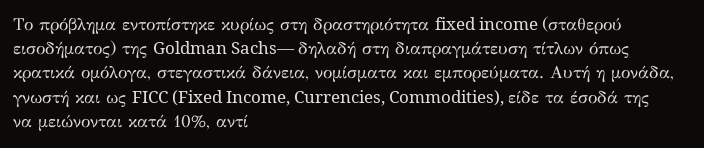Το πρόβλημα εντοπίστηκε κυρίως στη δραστηριότητα fixed income (σταθερού εισοδήματος) της Goldman Sachs— δηλαδή στη διαπραγμάτευση τίτλων όπως κρατικά ομόλογα, στεγαστικά δάνεια, νομίσματα και εμπορεύματα. Αυτή η μονάδα, γνωστή και ως FICC (Fixed Income, Currencies, Commodities), είδε τα έσοδά της να μειώνονται κατά 10%, αντί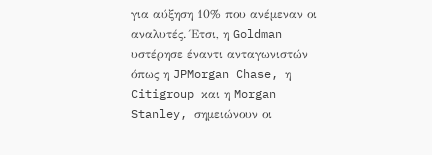για αύξηση 10% που ανέμεναν οι αναλυτές. Έτσι, η Goldman υστέρησε έναντι ανταγωνιστών όπως η JPMorgan Chase, η Citigroup και η Morgan Stanley, σημειώνουν οι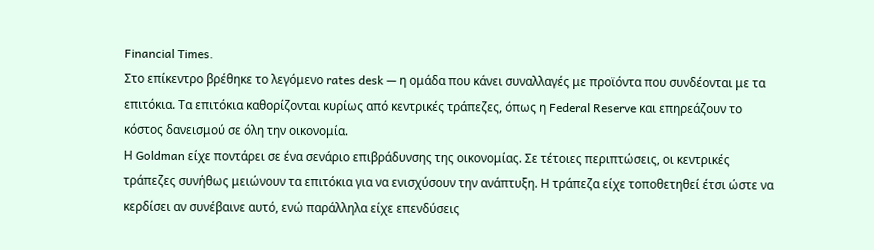Financial Times.
Στο επίκεντρο βρέθηκε το λεγόμενο rates desk — η ομάδα που κάνει συναλλαγές με προϊόντα που συνδέονται με τα επιτόκια. Τα επιτόκια καθορίζονται κυρίως από κεντρικές τράπεζες, όπως η Federal Reserve και επηρεάζουν το κόστος δανεισμού σε όλη την οικονομία.
Η Goldman είχε ποντάρει σε ένα σενάριο επιβράδυνσης της οικονομίας. Σε τέτοιες περιπτώσεις, οι κεντρικές τράπεζες συνήθως μειώνουν τα επιτόκια για να ενισχύσουν την ανάπτυξη. Η τράπεζα είχε τοποθετηθεί έτσι ώστε να κερδίσει αν συνέβαινε αυτό, ενώ παράλληλα είχε επενδύσεις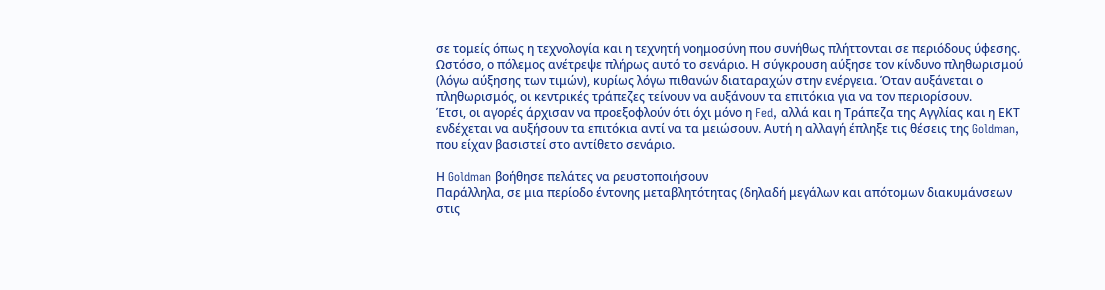σε τομείς όπως η τεχνολογία και η τεχνητή νοημοσύνη που συνήθως πλήττονται σε περιόδους ύφεσης.
Ωστόσο, ο πόλεμος ανέτρεψε πλήρως αυτό το σενάριο. Η σύγκρουση αύξησε τον κίνδυνο πληθωρισμού (λόγω αύξησης των τιμών), κυρίως λόγω πιθανών διαταραχών στην ενέργεια. Όταν αυξάνεται ο πληθωρισμός, οι κεντρικές τράπεζες τείνουν να αυξάνουν τα επιτόκια για να τον περιορίσουν.
Έτσι, οι αγορές άρχισαν να προεξοφλούν ότι όχι μόνο η Fed, αλλά και η Τράπεζα της Αγγλίας και η ΕΚΤ ενδέχεται να αυξήσουν τα επιτόκια αντί να τα μειώσουν. Αυτή η αλλαγή έπληξε τις θέσεις της Goldman, που είχαν βασιστεί στο αντίθετο σενάριο.

Η Goldman βοήθησε πελάτες να ρευστοποιήσουν
Παράλληλα, σε μια περίοδο έντονης μεταβλητότητας (δηλαδή μεγάλων και απότομων διακυμάνσεων στις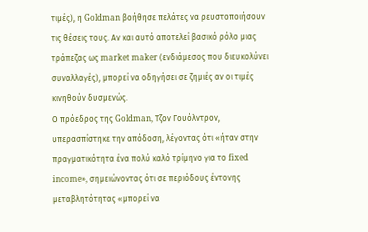τιμές), η Goldman βοήθησε πελάτες να ρευστοποιήσουν τις θέσεις τους. Αν και αυτό αποτελεί βασικό ρόλο μιας τράπεζας ως market maker (ενδιάμεσος που διευκολύνει συναλλαγές), μπορεί να οδηγήσει σε ζημιές αν οι τιμές κινηθούν δυσμενώς.
Ο πρόεδρος της Goldman, Τζον Γουόλντρον, υπερασπίστηκε την απόδοση, λέγοντας ότι «ήταν στην πραγματικότητα ένα πολύ καλό τρίμηνο για το fixed income», σημειώνοντας ότι σε περιόδους έντονης μεταβλητότητας «μπορεί να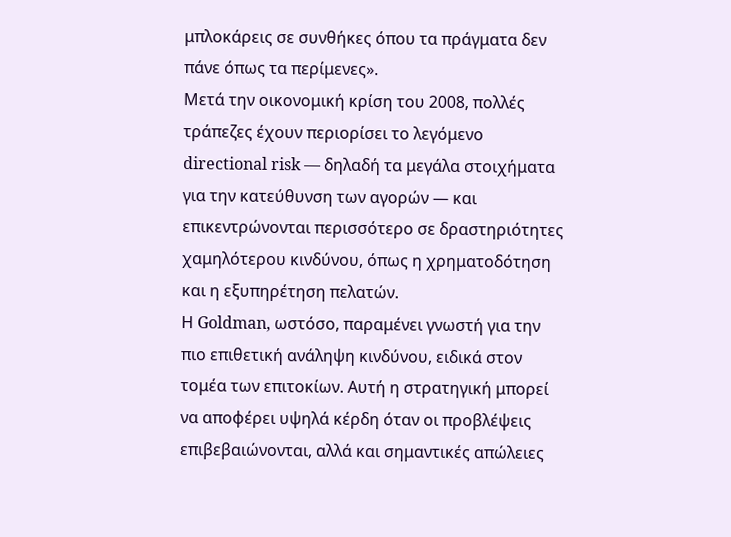μπλοκάρεις σε συνθήκες όπου τα πράγματα δεν πάνε όπως τα περίμενες».
Μετά την οικονομική κρίση του 2008, πολλές τράπεζες έχουν περιορίσει το λεγόμενο directional risk — δηλαδή τα μεγάλα στοιχήματα για την κατεύθυνση των αγορών — και επικεντρώνονται περισσότερο σε δραστηριότητες χαμηλότερου κινδύνου, όπως η χρηματοδότηση και η εξυπηρέτηση πελατών.
Η Goldman, ωστόσο, παραμένει γνωστή για την πιο επιθετική ανάληψη κινδύνου, ειδικά στον τομέα των επιτοκίων. Αυτή η στρατηγική μπορεί να αποφέρει υψηλά κέρδη όταν οι προβλέψεις επιβεβαιώνονται, αλλά και σημαντικές απώλειες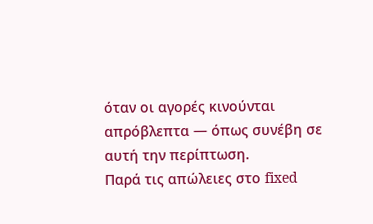όταν οι αγορές κινούνται απρόβλεπτα — όπως συνέβη σε αυτή την περίπτωση.
Παρά τις απώλειες στο fixed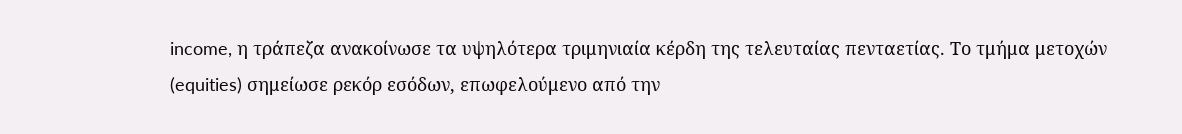income, η τράπεζα ανακοίνωσε τα υψηλότερα τριμηνιαία κέρδη της τελευταίας πενταετίας. Το τμήμα μετοχών (equities) σημείωσε ρεκόρ εσόδων, επωφελούμενο από την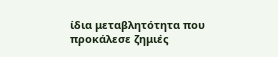ίδια μεταβλητότητα που προκάλεσε ζημιές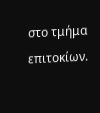στο τμήμα επιτοκίων.